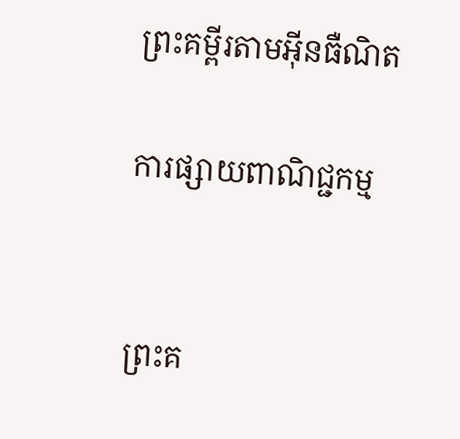ព្រះគម្ពីរតាមអ៊ីនធឺណិត

ការផ្សាយពាណិជ្ជកម្ម


ព្រះគ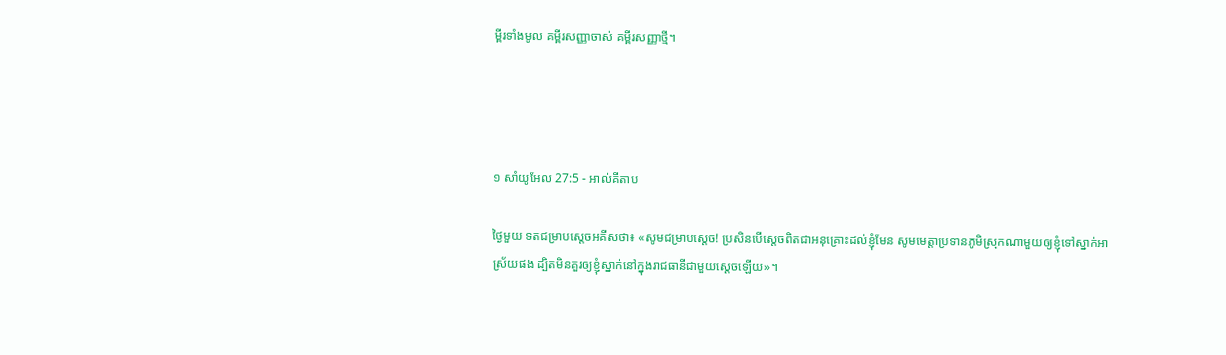ម្ពីរទាំងមូល គម្ពីរសញ្ញាចាស់ គម្ពីរសញ្ញាថ្មី។




១ សាំ‌យូ‌អែល 27:5 - អាល់គីតាប

ថ្ងៃមួយ ទតជម្រាបស្តេចអគីសថា៖ «សូមជម្រាបស្តេច! ប្រសិនបើស្តេចពិតជាអនុ‌គ្រោះដល់ខ្ញុំមែន សូមមេត្តាប្រទានភូមិស្រុកណាមួយឲ្យខ្ញុំទៅស្នាក់អាស្រ័យផង ដ្បិតមិនគួរឲ្យខ្ញុំស្នាក់នៅក្នុងរាជធានីជាមួយស្តេចឡើយ»។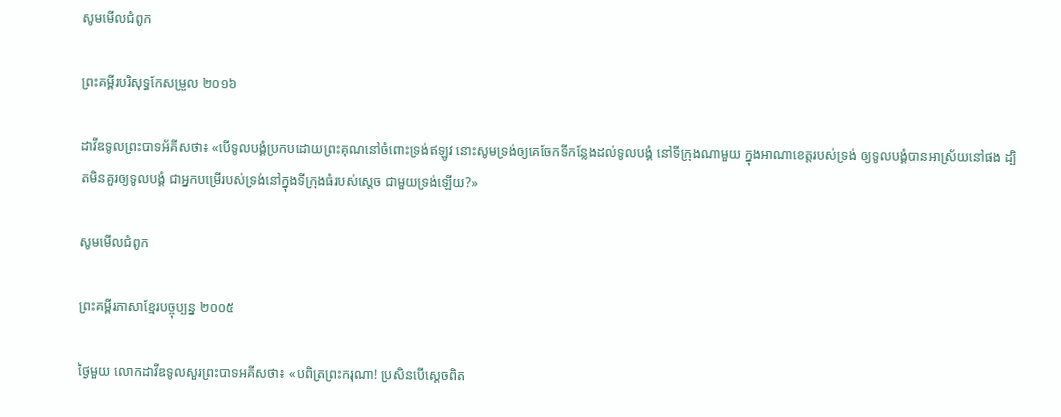សូមមើលជំពូក

ព្រះគម្ពីរបរិសុទ្ធកែសម្រួល ២០១៦

ដាវីឌទូលព្រះបាទអ័គីសថា៖ «បើទូល‌បង្គំប្រកបដោយព្រះ‌គុណនៅចំពោះទ្រង់ឥឡូវ នោះសូមទ្រង់ឲ្យគេចែកទីកន្លែងដល់ទូល‌បង្គំ នៅទីក្រុងណាមួយ ក្នុងអាណាខេត្តរបស់ទ្រង់ ឲ្យទូល‌បង្គំបានអា‌ស្រ័យនៅផង ដ្បិតមិនគួរឲ្យទូល‌បង្គំ ជាអ្នកបម្រើរបស់ទ្រង់នៅក្នុងទីក្រុងធំរបស់ស្តេច ជា‌មួយទ្រង់ឡើយ?»

សូមមើលជំពូក

ព្រះគម្ពីរភាសាខ្មែរបច្ចុប្បន្ន ២០០៥

ថ្ងៃមួយ លោកដាវីឌទូលសួរព្រះ‌បាទអគីសថា៖ «បពិត្រព្រះ‌ករុណា! ប្រសិនបើស្ដេចពិត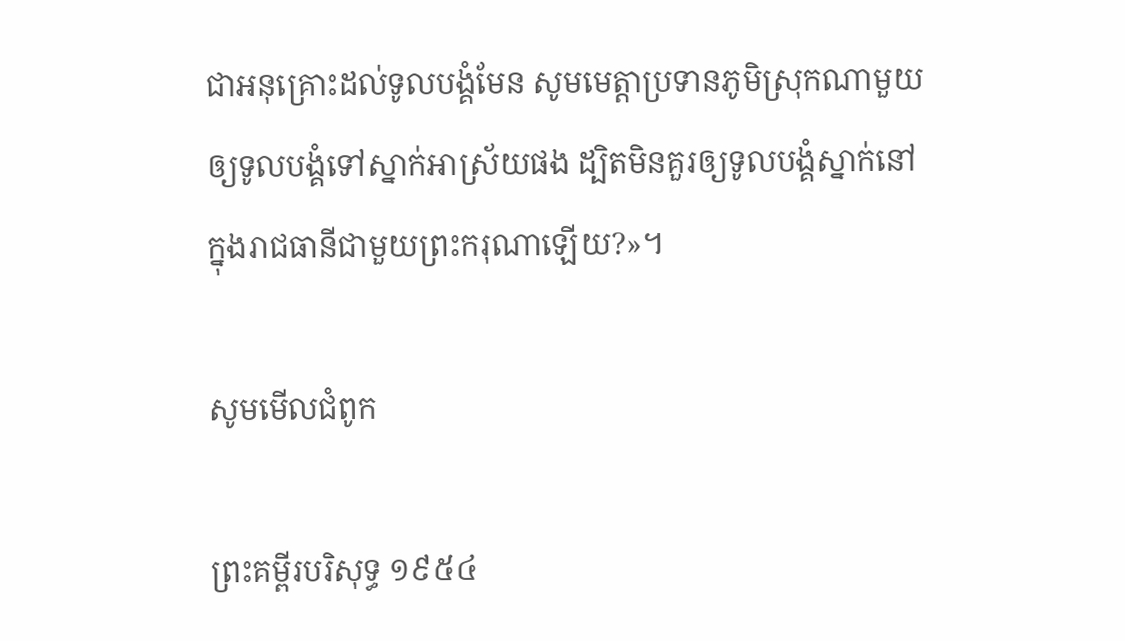ជាអនុ‌គ្រោះដល់ទូលបង្គំមែន សូមមេត្តាប្រទានភូមិស្រុកណាមួយឲ្យទូលបង្គំទៅស្នាក់អាស្រ័យផង ដ្បិតមិនគួរឲ្យទូលបង្គំស្នាក់នៅក្នុងរាជធានីជាមួយព្រះ‌ករុណាឡើយ?»។

សូមមើលជំពូក

ព្រះគម្ពីរបរិសុទ្ធ ១៩៥៤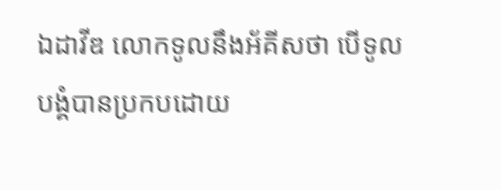ឯដាវីឌ លោកទូលនឹងអ័គីសថា បើទូលបង្គំបានប្រកបដោយ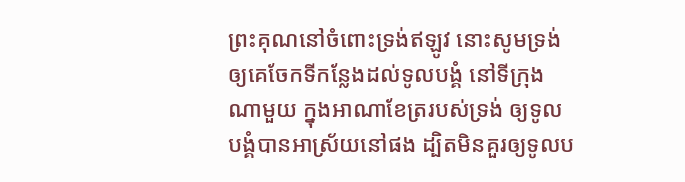ព្រះ‌គុណនៅចំពោះទ្រង់ឥឡូវ នោះសូមទ្រង់ឲ្យគេចែកទីកន្លែងដល់ទូលបង្គំ នៅទីក្រុងណាមួយ ក្នុងអាណាខែត្ររបស់ទ្រង់ ឲ្យទូលបង្គំបានអាស្រ័យនៅផង ដ្បិតមិនគួរឲ្យទូលប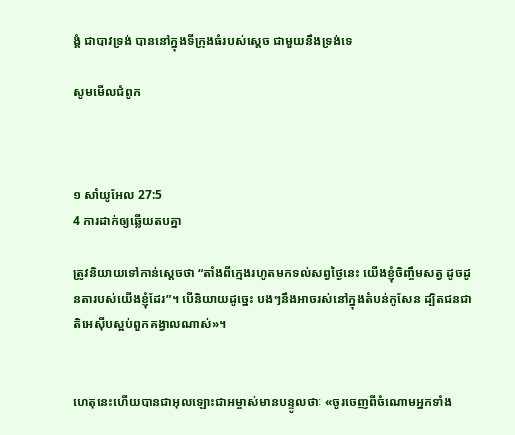ង្គំ ជាបាវទ្រង់ បាននៅក្នុងទីក្រុងធំរបស់ស្តេច ជាមួយនឹងទ្រង់ទេ

សូមមើលជំពូក



១ សាំ‌យូ‌អែល 27:5
4 ការដាក់ឲ្យឆ្លើយតបគ្នា

ត្រូវនិយាយទៅកាន់ស្តេចថា “តាំងពីក្មេងរហូតមកទល់សព្វថ្ងៃនេះ យើងខ្ញុំចិញ្ចឹមសត្វ ដូចដូនតារបស់យើងខ្ញុំដែរ”។ បើនិយាយដូច្នេះ បងៗនឹងអាចរស់នៅក្នុងតំបន់កូសែន ដ្បិតជន‌ជាតិអេស៊ីបស្អប់ពួកគង្វាលណាស់»។


ហេតុនេះហើយបានជាអុលឡោះ‌ជាអម្ចាស់មានបន្ទូលថាៈ «ចូរចេញពីចំណោមអ្នកទាំង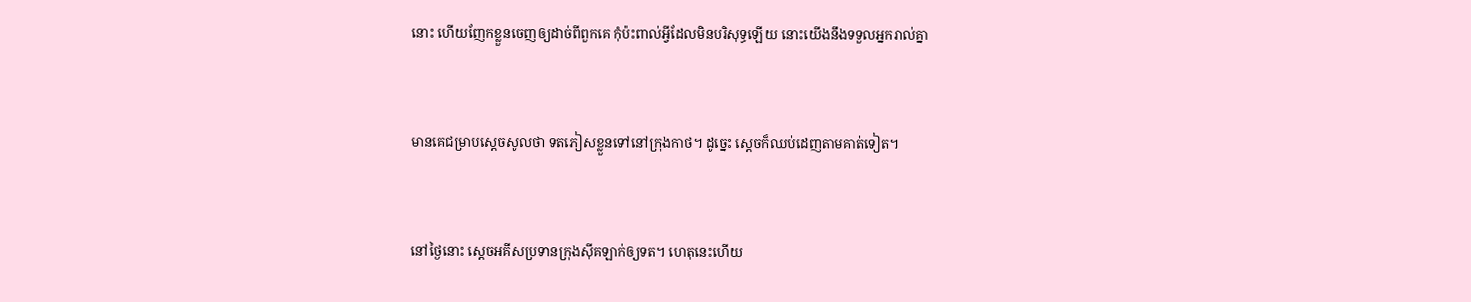នោះ ហើយញែកខ្លួនចេញឲ្យដាច់ពីពួកគេ កុំប៉ះ‌ពាល់អ្វីដែលមិនបរិសុទ្ធឡើយ នោះយើងនឹងទទួលអ្នករាល់គ្នា


មានគេជម្រាបស្តេចសូលថា ទតភៀសខ្លួនទៅនៅក្រុងកាថ។ ដូច្នេះ ស្តេចក៏ឈប់ដេញតាមគាត់ទៀត។


នៅថ្ងៃនោះ ស្តេចអគីសប្រទានក្រុងស៊ីគ‌ឡាក់ឲ្យទត។ ហេតុនេះហើយ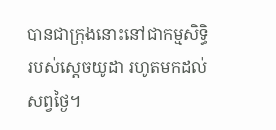បានជាក្រុងនោះនៅជាកម្ម‌សិទ្ធិរបស់ស្តេចយូដា រហូតមកដល់សព្វថ្ងៃ។